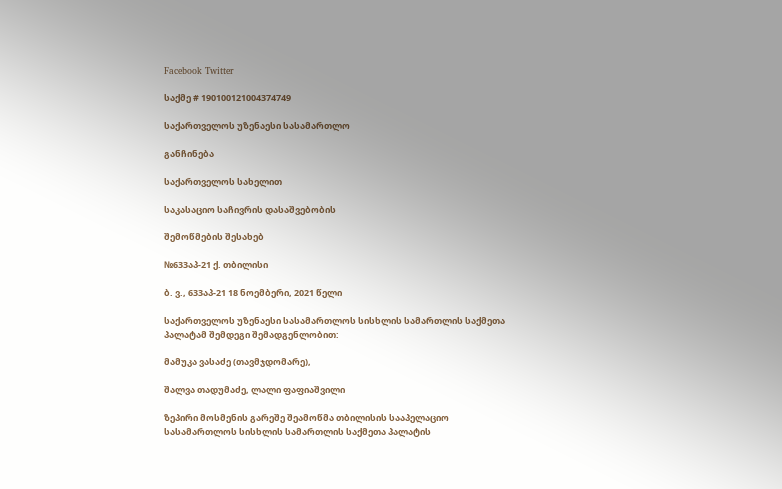Facebook Twitter

საქმე # 190100121004374749

საქართველოს უზენაესი სასამართლო

განჩინება

საქართველოს სახელით

საკასაციო საჩივრის დასაშვებობის

შემოწმების შესახებ

№633აპ-21 ქ. თბილისი

ბ. ვ., 633აპ-21 18 ნოემბერი, 2021 წელი

საქართველოს უზენაესი სასამართლოს სისხლის სამართლის საქმეთა პალატამ შემდეგი შემადგენლობით:

მამუკა ვასაძე (თავმჯდომარე),

შალვა თადუმაძე, ლალი ფაფიაშვილი

ზეპირი მოსმენის გარეშე შეამოწმა თბილისის სააპელაციო სასამართლოს სისხლის სამართლის საქმეთა პალატის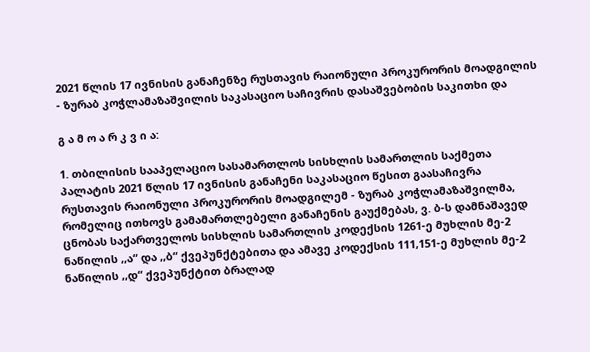2021 წლის 17 ივნისის განაჩენზე რუსთავის რაიონული პროკურორის მოადგილის - ზურაბ კოჭლამაზაშვილის საკასაციო საჩივრის დასაშვებობის საკითხი და

გ ა მ ო ა რ კ ვ ი ა:

1. თბილისის სააპელაციო სასამართლოს სისხლის სამართლის საქმეთა პალატის 2021 წლის 17 ივნისის განაჩენი საკასაციო წესით გაასაჩივრა რუსთავის რაიონული პროკურორის მოადგილემ - ზურაბ კოჭლამაზაშვილმა, რომელიც ითხოვს გამამართლებელი განაჩენის გაუქმებას, ვ. ბ-ს დამნაშავედ ცნობას საქართველოს სისხლის სამართლის კოდექსის 1261-ე მუხლის მე-2 ნაწილის ,,ა“ და ,,ბ“ ქვეპუნქტებითა და ამავე კოდექსის 111,151-ე მუხლის მე-2 ნაწილის ,,დ“ ქვეპუნქტით ბრალად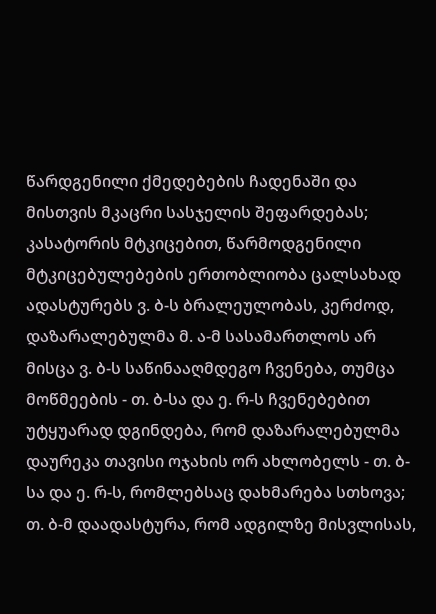წარდგენილი ქმედებების ჩადენაში და მისთვის მკაცრი სასჯელის შეფარდებას; კასატორის მტკიცებით, წარმოდგენილი მტკიცებულებების ერთობლიობა ცალსახად ადასტურებს ვ. ბ-ს ბრალეულობას, კერძოდ, დაზარალებულმა მ. ა-მ სასამართლოს არ მისცა ვ. ბ-ს საწინააღმდეგო ჩვენება, თუმცა მოწმეების - თ. ბ-სა და ე. რ-ს ჩვენებებით უტყუარად დგინდება, რომ დაზარალებულმა დაურეკა თავისი ოჯახის ორ ახლობელს - თ. ბ-სა და ე. რ-ს, რომლებსაც დახმარება სთხოვა; თ. ბ-მ დაადასტურა, რომ ადგილზე მისვლისას,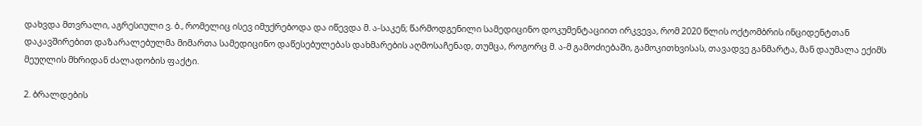დახვდა მთვრალი, აგრესიული ვ. ბ., რომელიც ისევ იმუქრებოდა და იწევდა მ. ა-საკენ; წარმოდგენილი სამედიცინო დოკუმენტაციით ირკვევა, რომ 2020 წლის ოქტომბრის ინციდენტთან დაკავშირებით დაზარალებულმა მიმართა სამედიცინო დაწესებულებას დახმარების აღმოსაჩენად, თუმცა, როგორც მ. ა-მ გამოძიებაში, გამოკითხვისას, თავადვე განმარტა, მან დაუმალა ექიმს მეუღლის მხრიდან ძალადობის ფაქტი.

2. ბრალდების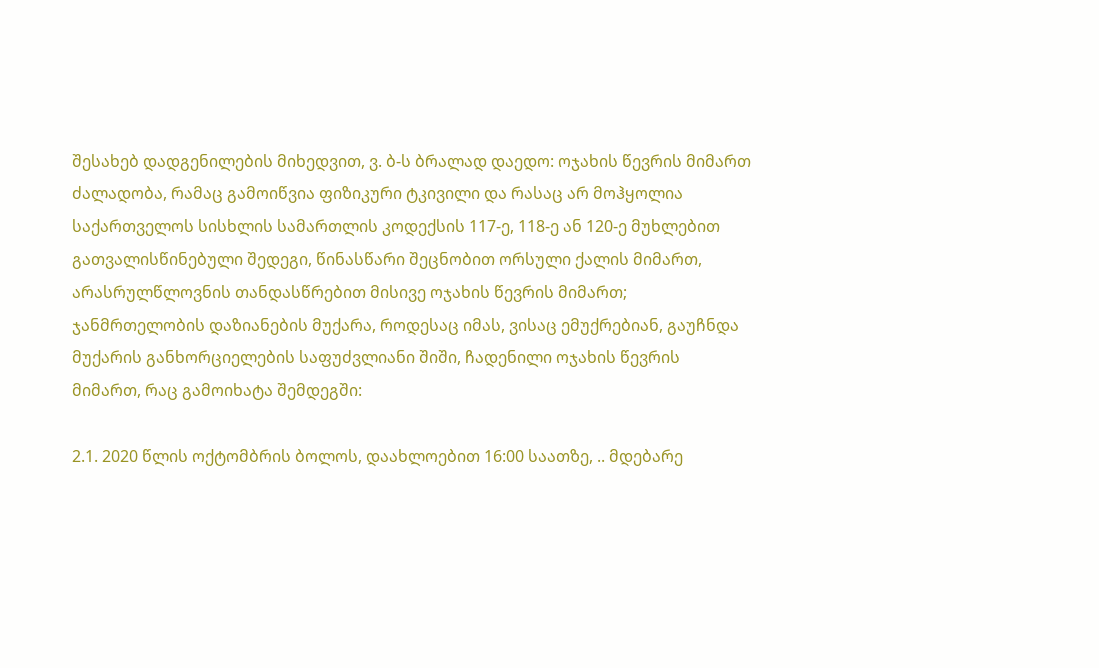შესახებ დადგენილების მიხედვით, ვ. ბ-ს ბრალად დაედო: ოჯახის წევრის მიმართ ძალადობა, რამაც გამოიწვია ფიზიკური ტკივილი და რასაც არ მოჰყოლია საქართველოს სისხლის სამართლის კოდექსის 117-ე, 118-ე ან 120-ე მუხლებით გათვალისწინებული შედეგი, წინასწარი შეცნობით ორსული ქალის მიმართ, არასრულწლოვნის თანდასწრებით მისივე ოჯახის წევრის მიმართ; ჯანმრთელობის დაზიანების მუქარა, როდესაც იმას, ვისაც ემუქრებიან, გაუჩნდა მუქარის განხორციელების საფუძვლიანი შიში, ჩადენილი ოჯახის წევრის მიმართ, რაც გამოიხატა შემდეგში:

2.1. 2020 წლის ოქტომბრის ბოლოს, დაახლოებით 16:00 საათზე, .. მდებარე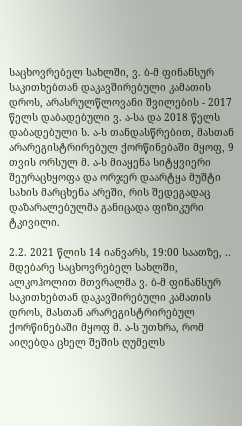საცხოვრებელ სახლში, ვ. ბ-მ ფინანსურ საკითხებთან დაკავშირებული კამათის დროს, არასრულწლოვანი შვილების - 2017 წელს დაბადებული ვ. ა-სა და 2018 წელს დაბადებული ს. ა-ს თანდასწრებით, მასთან არარეგისტრირებულ ქორწინებაში მყოფ, 9 თვის ორსულ მ. ა-ს მიაყენა სიტყვიერი შეურაცხყოფა და ორჯერ დაარტყა მუშტი სახის მარცხენა არეში, რის შედეგადაც დაზარალებულმა განიცადა ფიზიკური ტკივილი.

2.2. 2021 წლის 14 იანვარს, 19:00 საათზე, .. მდებარე საცხოვრებელ სახლში, ალკოჰოლით მთვრალმა ვ. ბ-მ ფინანსურ საკითხებთან დაკავშირებული კამათის დროს, მასთან არარეგისტრირებულ ქორწინებაში მყოფ მ. ა-ს უთხრა, რომ აიღებდა ცხელ შეშის ღუმელს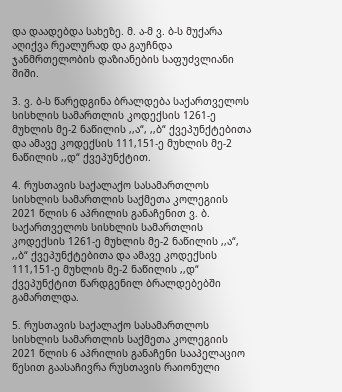და დაადებდა სახეზე. მ. ა-მ ვ. ბ-ს მუქარა აღიქვა რეალურად და გაუჩნდა ჯანმრთელობის დაზიანების საფუძვლიანი შიში.

3. ვ. ბ-ს წარედგინა ბრალდება საქართველოს სისხლის სამართლის კოდექსის 1261-ე მუხლის მე-2 ნაწილის ,,ა“, ,,ბ“ ქვეპუნქტებითა და ამავე კოდექსის 111,151-ე მუხლის მე-2 ნაწილის ,,დ“ ქვეპუნქტით.

4. რუსთავის საქალაქო სასამართლოს სისხლის სამართლის საქმეთა კოლეგიის 2021 წლის 6 აპრილის განაჩენით ვ. ბ. საქართველოს სისხლის სამართლის კოდექსის 1261-ე მუხლის მე-2 ნაწილის ,,ა“, ,,ბ“ ქვეპუნქტებითა და ამავე კოდექსის 111,151-ე მუხლის მე-2 ნაწილის ,,დ“ ქვეპუნქტით წარდგენილ ბრალდებებში გამართლდა.

5. რუსთავის საქალაქო სასამართლოს სისხლის სამართლის საქმეთა კოლეგიის 2021 წლის 6 აპრილის განაჩენი სააპელაციო წესით გაასაჩივრა რუსთავის რაიონული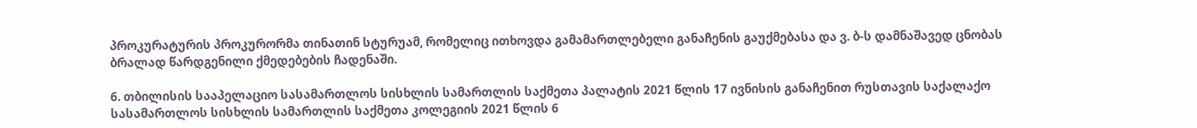პროკურატურის პროკურორმა თინათინ სტურუამ, რომელიც ითხოვდა გამამართლებელი განაჩენის გაუქმებასა და ვ. ბ-ს დამნაშავედ ცნობას ბრალად წარდგენილი ქმედებების ჩადენაში.

6. თბილისის სააპელაციო სასამართლოს სისხლის სამართლის საქმეთა პალატის 2021 წლის 17 ივნისის განაჩენით რუსთავის საქალაქო სასამართლოს სისხლის სამართლის საქმეთა კოლეგიის 2021 წლის 6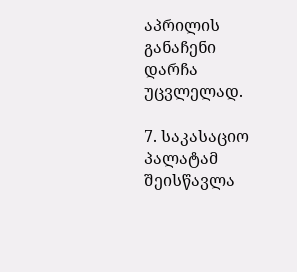აპრილის განაჩენი დარჩა უცვლელად.

7. საკასაციო პალატამ შეისწავლა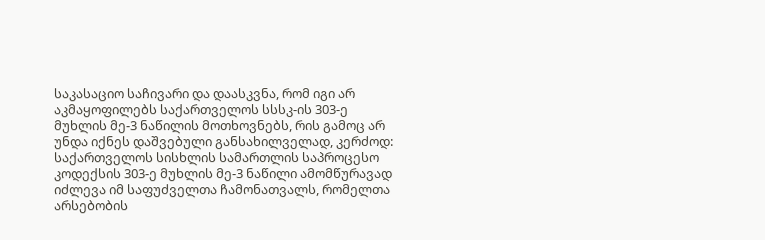საკასაციო საჩივარი და დაასკვნა, რომ იგი არ აკმაყოფილებს საქართველოს სსსკ-ის 303-ე მუხლის მე-3 ნაწილის მოთხოვნებს, რის გამოც არ უნდა იქნეს დაშვებული განსახილველად, კერძოდ: საქართველოს სისხლის სამართლის საპროცესო კოდექსის 303-ე მუხლის მე-3 ნაწილი ამომწურავად იძლევა იმ საფუძველთა ჩამონათვალს, რომელთა არსებობის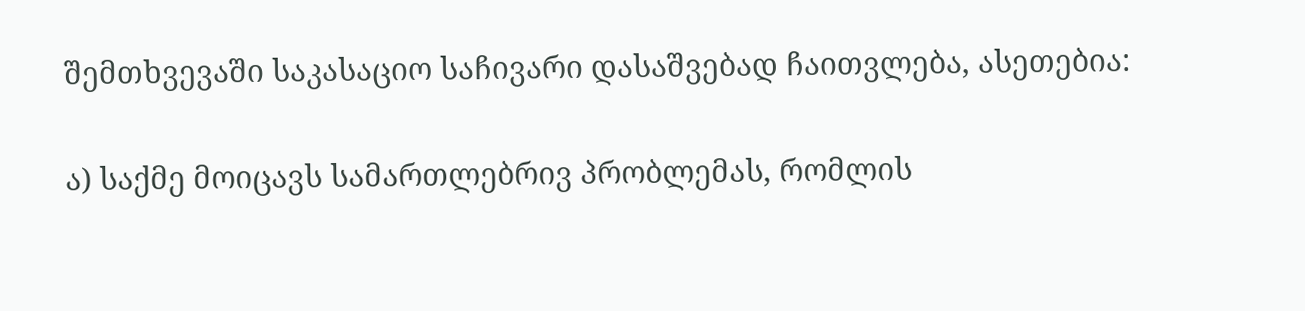შემთხვევაში საკასაციო საჩივარი დასაშვებად ჩაითვლება, ასეთებია:

ა) საქმე მოიცავს სამართლებრივ პრობლემას, რომლის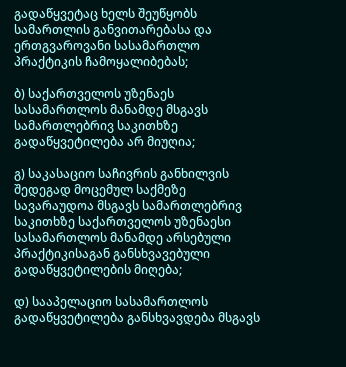გადაწყვეტაც ხელს შეუწყობს სამართლის განვითარებასა და ერთგვაროვანი სასამართლო პრაქტიკის ჩამოყალიბებას;

ბ) საქართველოს უზენაეს სასამართლოს მანამდე მსგავს სამართლებრივ საკითხზე გადაწყვეტილება არ მიუღია;

გ) საკასაციო საჩივრის განხილვის შედეგად მოცემულ საქმეზე სავარაუდოა მსგავს სამართლებრივ საკითხზე საქართველოს უზენაესი სასამართლოს მანამდე არსებული პრაქტიკისაგან განსხვავებული გადაწყვეტილების მიღება;

დ) სააპელაციო სასამართლოს გადაწყვეტილება განსხვავდება მსგავს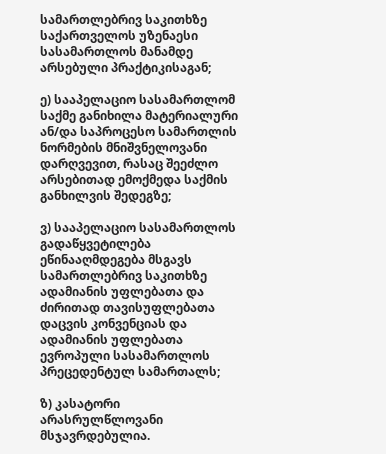სამართლებრივ საკითხზე საქართველოს უზენაესი სასამართლოს მანამდე არსებული პრაქტიკისაგან;

ე) სააპელაციო სასამართლომ საქმე განიხილა მატერიალური ან/და საპროცესო სამართლის ნორმების მნიშვნელოვანი დარღვევით, რასაც შეეძლო არსებითად ემოქმედა საქმის განხილვის შედეგზე;

ვ) სააპელაციო სასამართლოს გადაწყვეტილება ეწინააღმდეგება მსგავს სამართლებრივ საკითხზე ადამიანის უფლებათა და ძირითად თავისუფლებათა დაცვის კონვენციას და ადამიანის უფლებათა ევროპული სასამართლოს პრეცედენტულ სამართალს;

ზ) კასატორი არასრულწლოვანი მსჯავრდებულია.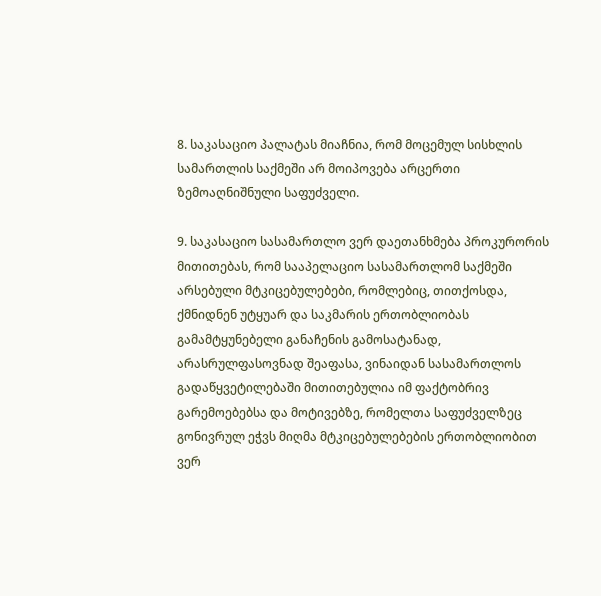8. საკასაციო პალატას მიაჩნია, რომ მოცემულ სისხლის სამართლის საქმეში არ მოიპოვება არცერთი ზემოაღნიშნული საფუძველი.

9. საკასაციო სასამართლო ვერ დაეთანხმება პროკურორის მითითებას, რომ სააპელაციო სასამართლომ საქმეში არსებული მტკიცებულებები, რომლებიც, თითქოსდა, ქმნიდნენ უტყუარ და საკმარის ერთობლიობას გამამტყუნებელი განაჩენის გამოსატანად, არასრულფასოვნად შეაფასა, ვინაიდან სასამართლოს გადაწყვეტილებაში მითითებულია იმ ფაქტობრივ გარემოებებსა და მოტივებზე, რომელთა საფუძველზეც გონივრულ ეჭვს მიღმა მტკიცებულებების ერთობლიობით ვერ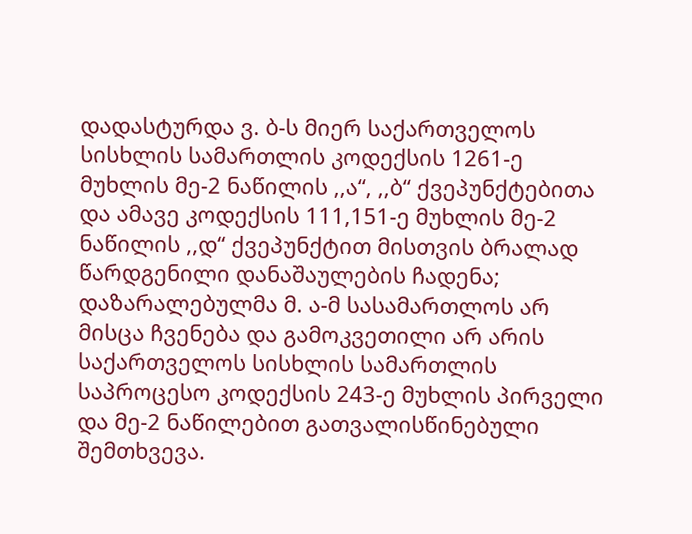დადასტურდა ვ. ბ-ს მიერ საქართველოს სისხლის სამართლის კოდექსის 1261-ე მუხლის მე-2 ნაწილის ,,ა“, ,,ბ“ ქვეპუნქტებითა და ამავე კოდექსის 111,151-ე მუხლის მე-2 ნაწილის ,,დ“ ქვეპუნქტით მისთვის ბრალად წარდგენილი დანაშაულების ჩადენა; დაზარალებულმა მ. ა-მ სასამართლოს არ მისცა ჩვენება და გამოკვეთილი არ არის საქართველოს სისხლის სამართლის საპროცესო კოდექსის 243-ე მუხლის პირველი და მე-2 ნაწილებით გათვალისწინებული შემთხვევა.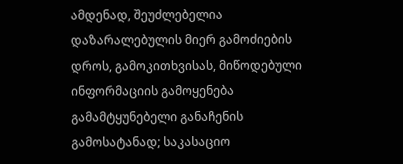ამდენად, შეუძლებელია დაზარალებულის მიერ გამოძიების დროს, გამოკითხვისას, მიწოდებული ინფორმაციის გამოყენება გამამტყუნებელი განაჩენის გამოსატანად; საკასაციო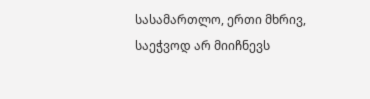სასამართლო, ერთი მხრივ, საეჭვოდ არ მიიჩნევს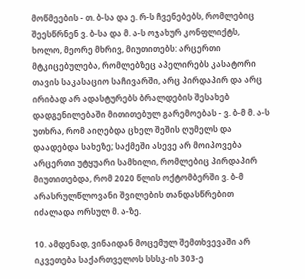მოწმეების - თ. ბ-სა და ე. რ-ს ჩვენებებს, რომლებიც შეესწრნენ ვ. ბ-სა და მ. ა-ს ოჯახურ კონფლიქტს, ხოლო, მეორე მხრივ, მიუთითებს: არცერთი მტკიცებულება, რომლებზეც აპელირებს კასატორი თავის საკასაციო საჩივარში, არც პირდაპირ და არც ირიბად არ ადასტურებს ბრალდების შესახებ დადგენილებაში მითითებულ გარემოებას - ვ. ბ-მ მ. ა-ს უთხრა, რომ აიღებდა ცხელ შეშის ღუმელს და დაადებდა სახეზე; საქმეში ასევე არ მოიპოვება არცერთი უტყუარი სამხილი, რომლებიც პირდაპირ მიუთითებდა, რომ 2020 წლის ოქტომბერში ვ. ბ-მ არასრულწლოვანი შვილების თანდასწრებით იძალადა ორსულ მ. ა-ზე.

10. ამდენად, ვინაიდან მოცემულ შემთხვევაში არ იკვეთება საქართველოს სსსკ-ის 303-ე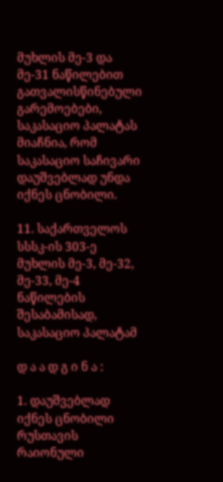მუხლის მე-3 და მე-31 ნაწილებით გათვალისწინებული გარემოებები, საკასაციო პალატას მიაჩნია, რომ საკასაციო საჩივარი დაუშვებლად უნდა იქნეს ცნობილი.

11. საქართველოს სსსკ-ის 303-ე მუხლის მე-3, მე-32, მე-33, მე-4 ნაწილების შესაბამისად, საკასაციო პალატამ

დ ა ა დ გ ი ნ ა :

1. დაუშვებლად იქნეს ცნობილი რუსთავის რაიონული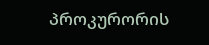პროკურორის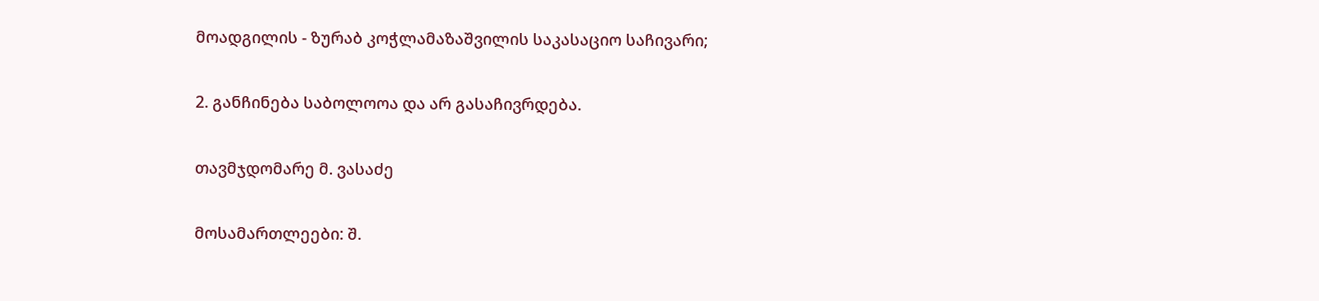მოადგილის - ზურაბ კოჭლამაზაშვილის საკასაციო საჩივარი;

2. განჩინება საბოლოოა და არ გასაჩივრდება.

თავმჯდომარე მ. ვასაძე

მოსამართლეები: შ.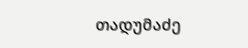თადუმაძე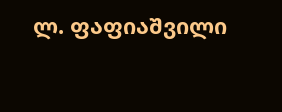ლ. ფაფიაშვილი